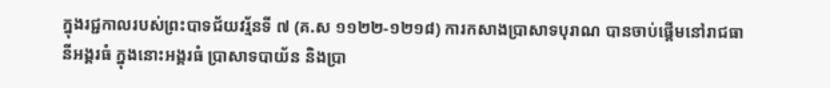ក្នុងរជ្ជកាលរបស់ព្រះបាទជ័យវរ្ម័នទី ៧ (គ.ស ១១២២-១២១៨) ការកសាងប្រាសាទបុរាណ បានចាប់ផ្ដើមនៅរាជធានីអង្គរធំ ក្នុងនោះអង្គរធំ ប្រាសាទបាយ័ន និងប្រា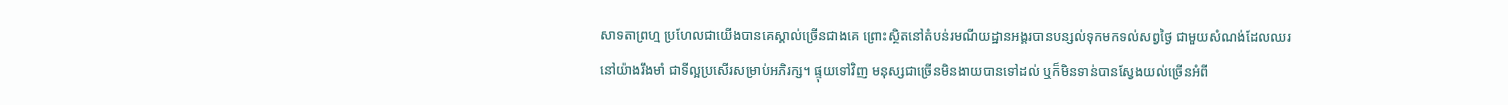សាទតាព្រហ្ម ប្រហែលជាយើងបានគេស្គាល់ច្រើនជាងគេ ព្រោះស្ថិតនៅតំបន់រមណីយដ្ឋានអង្គរបានបន្សល់ទុកមកទល់សព្វថ្ងៃ ជាមួយសំណង់ដែលឈរនៅយ៉ាងរឹងមាំ ជាទីល្អប្រសើរសម្រាប់អភិរក្ស។ ផ្ទុយទៅវិញ មនុស្សជាច្រើនមិនងាយបានទៅដល់ ឬក៏មិនទាន់បានស្វែងយល់ច្រើនអំពី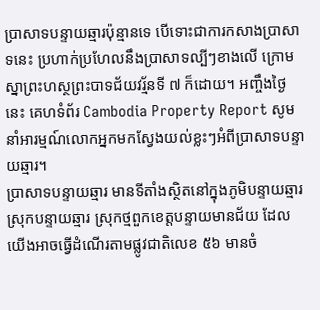ប្រាសាទបន្ទាយឆ្មារប៉ុន្មានទេ បើទោះជាការកសាងប្រាសាទនេះ ប្រហាក់ប្រហែលនឹងប្រាសាទល្បីៗខាងលើ ក្រោមស្នាព្រះហស្ថព្រះបាទជ័យវរ្ម័នទី ៧ ក៏ដោយ។ អញ្ចឹងថ្ងៃនេះ គេហទំព័រ Cambodia Property Report សូមនាំអារម្មណ៍លោកអ្នកមកស្វែងយល់ខ្លះៗអំពីប្រាសាទបន្ទាយឆ្មារ។
ប្រាសាទបន្ទាយឆ្មារ មានទីតាំងស្ថិតនៅក្នុងភូមិបន្ទាយឆ្មារ ស្រុកបន្ទាយឆ្មារ ស្រុកថ្មពួកខេត្តបន្ទាយមានជ័យ ដែលយើងអាចធ្វើដំណើរតាមផ្លូវជាតិលេខ ៥៦ មានចំ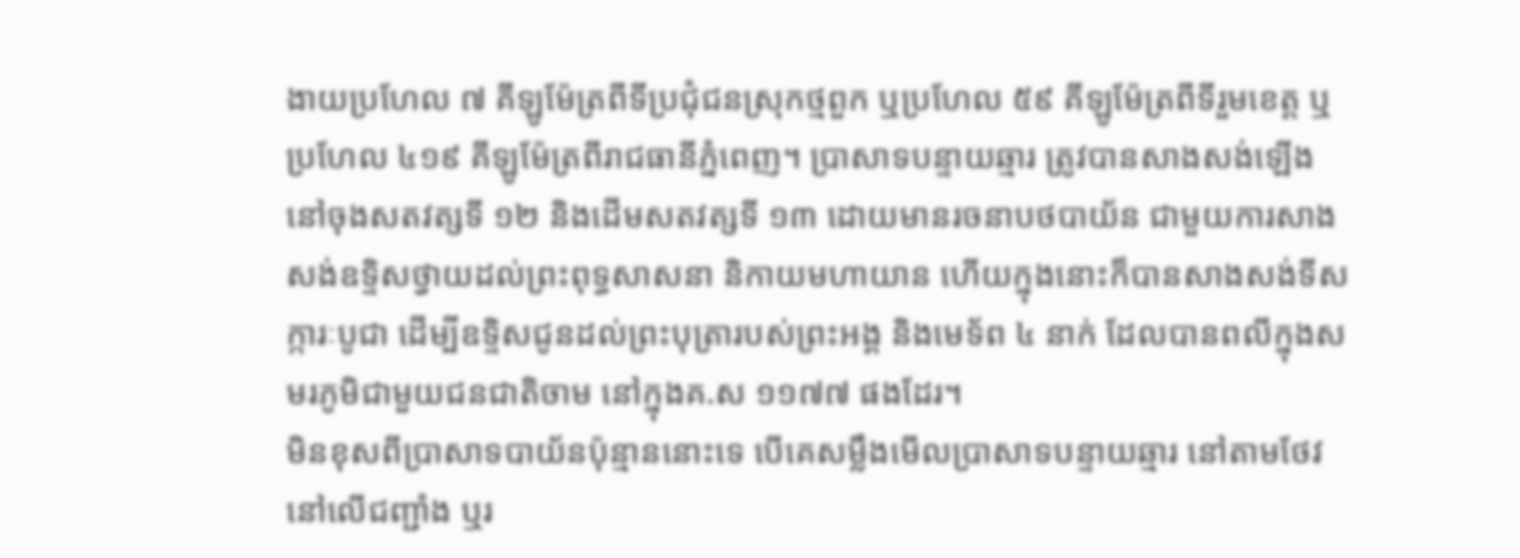ងាយប្រហែល ៧ គីឡូម៉ែត្រពីទីប្រជុំជនស្រុកថ្មពួក ឬប្រហែល ៥៩ គីឡូម៉ែត្រពីទីរួមខេត្ត ឬប្រហែល ៤១៩ គីឡូម៉ែត្រពីរាជធានីភ្នំពេញ។ ប្រាសាទបន្ទាយឆ្មារ ត្រូវបានសាងសង់ឡើងនៅចុងសតវត្សទី ១២ និងដើមសតវត្សទី ១៣ ដោយមានរចនាបថបាយ័ន ជាមួយការសាងសង់ឧទ្ទិសថ្វាយដល់ព្រះពុទ្ធសាសនា និកាយមហាយាន ហើយក្នុងនោះក៏បានសាងសង់ទីសក្ការៈបូជា ដើម្បីឧទ្ទិសជូនដល់ព្រះបុត្រារបស់ព្រះអង្គ និងមេទ័ព ៤ នាក់ ដែលបានពលីក្នុងសមរភូមិជាមួយជនជាតិចាម នៅក្នុងគ.ស ១១៧៧ ផងដែរ។
មិនខុសពីប្រាសាទបាយ័នប៉ុន្មាននោះទេ បើគេសម្លឹងមើលប្រាសាទបន្ទាយឆ្មារ នៅតាមថែវ នៅលើជញ្ជាំង ឬរ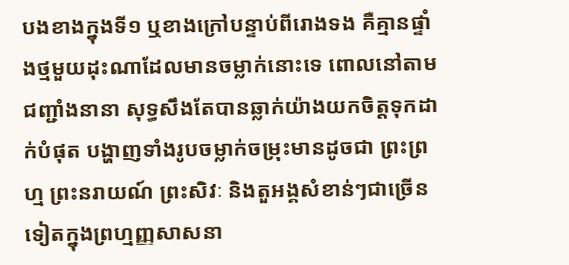បងខាងក្នុងទី១ ឬខាងក្រៅបន្ទាប់ពីរោងទង គឺគ្មានផ្ទាំងថ្មមួយដុះណាដែលមានចម្លាក់នោះទេ ពោលនៅតាមជញ្ជាំងនានា សុទ្ធសឹងតែបានឆ្លាក់យ៉ាងយកចិត្តទុកដាក់បំផុត បង្ហាញទាំងរូបចម្លាក់ចម្រុះមានដូចជា ព្រះព្រហ្ម ព្រះនរាយណ៍ ព្រះសិវៈ និងតួអង្គសំខាន់ៗជាច្រើនទៀតក្នុងព្រហ្មញ្ញសាសនា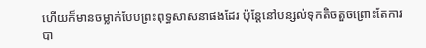ហើយក៏មានចម្លាក់បែបព្រះពុទ្ធសាសនាផងដែរ ប៉ុន្តែនៅបន្សល់ទុកតិចតួចព្រោះតែការបា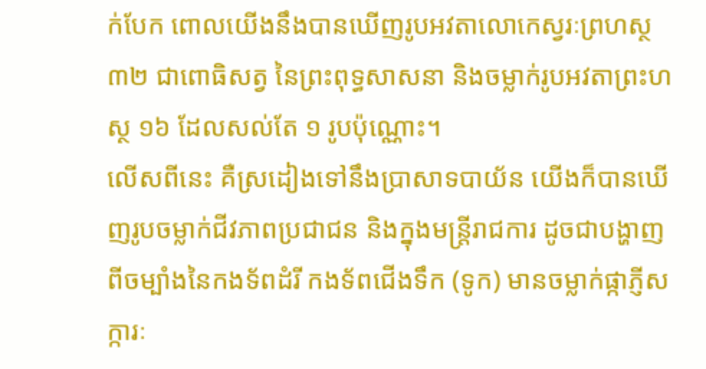ក់បែក ពោលយើងនឹងបានឃើញរូបអវតាលោកេស្វរៈព្រហស្ថ ៣២ ជាពោធិសត្វ នៃព្រះពុទ្ធសាសនា និងចម្លាក់រូបអវតាព្រះហស្ថ ១៦ ដែលសល់តែ ១ រូបប៉ុណ្ណោះ។
លើសពីនេះ គឺស្រដៀងទៅនឹងប្រាសាទបាយ័ន យើងក៏បានឃើញរូបចម្លាក់ជីវភាពប្រជាជន និងក្នុងមន្ត្រីរាជការ ដូចជាបង្ហាញពីចម្បាំងនៃកងទ័ពដំរី កងទ័ពជើងទឹក (ទូក) មានចម្លាក់ផ្កាភ្ញីសក្ការៈ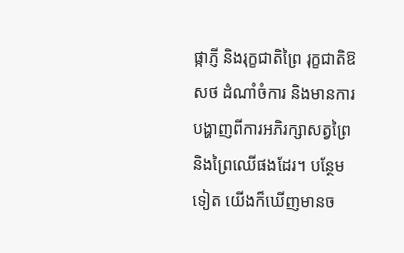ផ្កាភ្ញី និងរុក្ខជាតិព្រៃ រុក្ខជាតិឱសថ ដំណាំចំការ និងមានការបង្ហាញពីការអភិរក្សាសត្វព្រៃ និងព្រៃឈើផងដែរ។ បន្ថែមទៀត យើងក៏ឃើញមានច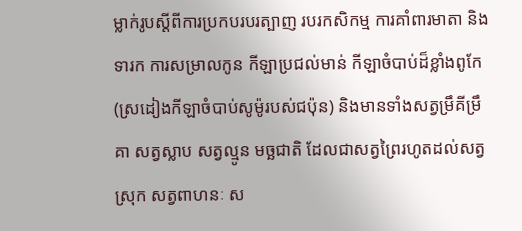ម្លាក់រូបស្ដីពីការប្រកបរបរត្បាញ របរកសិកម្ម ការគាំពារមាតា និងទារក ការសម្រាលកូន កីឡាប្រជល់មាន់ កីឡាចំបាប់ដ៏ខ្លាំងពូកែ (ស្រដៀងកីឡាចំបាប់សូម៉ូរបស់ជប៉ុន) និងមានទាំងសត្វម្រឹគីម្រឹគា សត្វស្លាប សត្វល្មូន មច្ឆជាតិ ដែលជាសត្វព្រៃរហូតដល់សត្វស្រុក សត្វពាហនៈ ស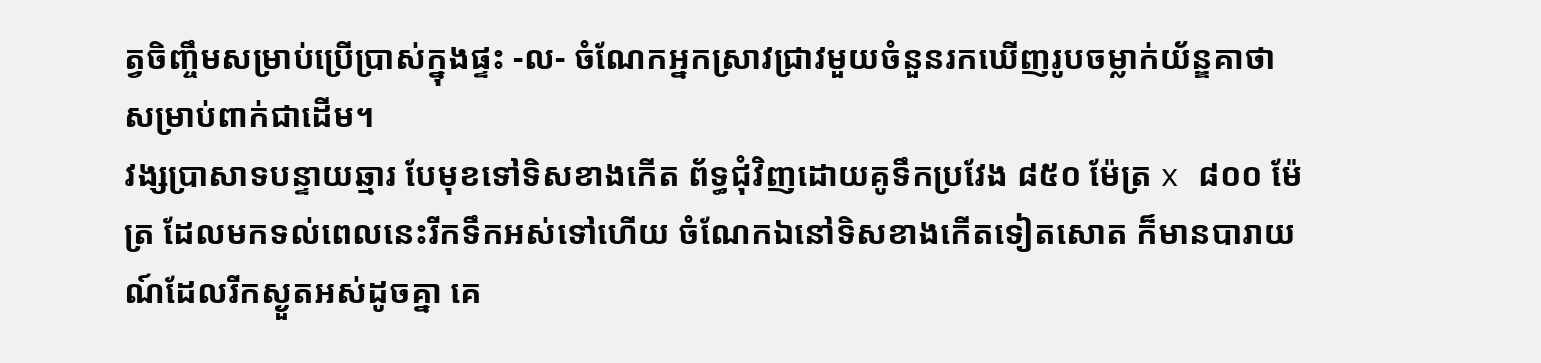ត្វចិញ្ចឹមសម្រាប់ប្រើប្រាស់ក្នុងផ្ទះ -ល- ចំណែកអ្នកស្រាវជ្រាវមួយចំនួនរកឃើញរូបចម្លាក់យ័ន្ឌគាថា សម្រាប់ពាក់ជាដើម។
វង្សប្រាសាទបន្ទាយឆ្មារ បែមុខទៅទិសខាងកើត ព័ទ្ធជុំវិញដោយគូទឹកប្រវែង ៨៥០ ម៉ែត្រ x ៨០០ ម៉ែត្រ ដែលមកទល់ពេលនេះរីកទឹកអស់ទៅហើយ ចំណែកឯនៅទិសខាងកើតទៀតសោត ក៏មានបារាយណ៍ដែលរីកស្ងួតអស់ដូចគ្នា គេ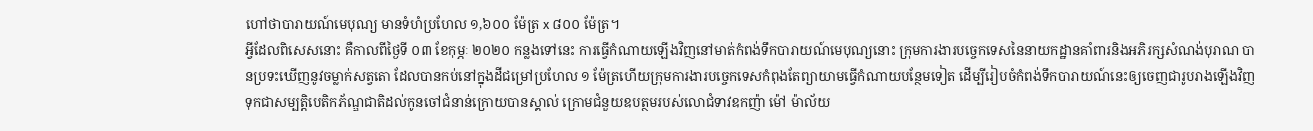ហៅថាបារាយណ៍មេបុណ្យ មានទំហំប្រហែល ១,៦០០ ម៉ែត្រ x ៨០០ ម៉ែត្រ។
អ្វីដែលពិសេសនោះ គឺកាលពីថ្ងៃទី ០៣ ខែកុម្ភៈ ២០២០ កន្លងទៅនេះ ការធ្វើកំណាយឡើងវិញនៅមាត់កំពង់ទឹកបារាយណ៍មេបុណ្យនោះ ក្រុមការងារបច្ចេកទេសនៃនាយកដ្ឋានគាំពារនិងអភិរក្សសំណង់បុរាណ បានប្រទះឃើញនូវចម្លាក់សត្វតោ ដែលបានកប់នៅក្នុងដីជម្រៅប្រហែល ១ ម៉ែត្រហើយក្រុមការងារបច្ចេកទេសកំពុងតែព្យាយាមធ្វើកំណាយបន្ថែមទៀត ដើម្បីរៀបចំកំពង់ទឹកបារាយណ៍នេះឲ្យចេញជារូបរាងឡើងវិញ ទុកជាសម្បត្តិបេតិកភ័ណ្ឌជាតិដល់កូនចៅជំនាន់ក្រោយបានស្គាល់ ក្រោមជំនួយឧបត្ថមរបស់លោជំទាវឧកញ៉ា ម៉ៅ ម៉ាល័យ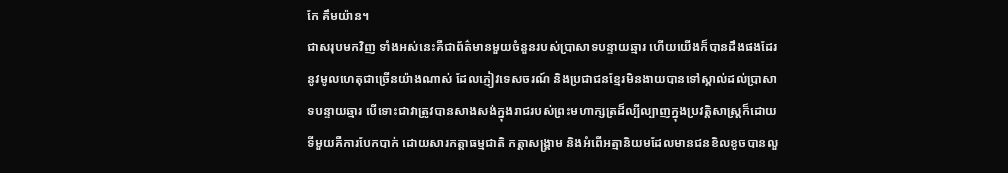កែ គឹមយ៉ាន។
ជាសរុបមកវិញ ទាំងអស់នេះគឺជាព័ត៌មានមួយចំនួនរបស់ប្រាសាទបន្ទាយឆ្មារ ហើយយើងក៏បានដឹងផងដែរ នូវមូលហេតុជាច្រើនយ៉ាងណាស់ ដែលភ្ញៀវទេសចរណ៍ និងប្រជាជនខ្មែរមិនងាយបានទៅស្គាល់ដល់ប្រាសាទបន្ទាយឆ្មារ បើទោះជាវាត្រូវបានសាងសង់ក្នុងរាជរបស់ព្រះមហាក្សត្រដ៏ល្បីល្បាញក្នុងប្រវត្តិសាស្ត្រក៏ដោយ ទីមួយគឺការបែកបាក់ ដោយសារកត្តាធម្មជាតិ កត្តាសង្គ្រាម និងអំពើអត្មានិយមដែលមានជនខិលខូចបានលួ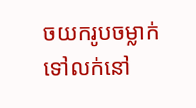ចយករូបចម្លាក់ទៅលក់នៅ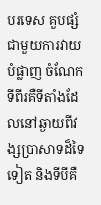បរទេស គួបផ្សំជាមួយការវាយបំផ្លាញ ចំណែកទីពីរគឺទីតាំងដែលនៅឆ្ងាយពីវង្សប្រាសាទដ៏ទៃទៀត និងទីបីគឺ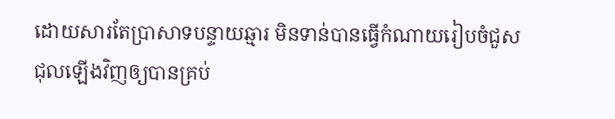ដោយសារតែប្រាសាទបន្ទាយឆ្មារ មិនទាន់បានធ្វើកំណាយរៀបចំជួសជុលឡើងវិញឲ្យបានគ្រប់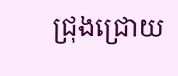ជ្រុងជ្រោយ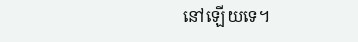នៅឡើយទេ។